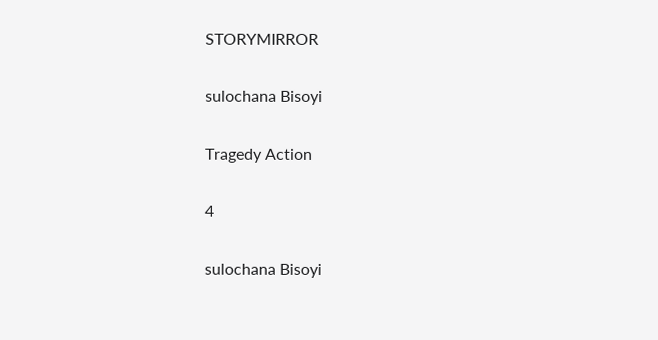STORYMIRROR

sulochana Bisoyi

Tragedy Action

4

sulochana Bisoyi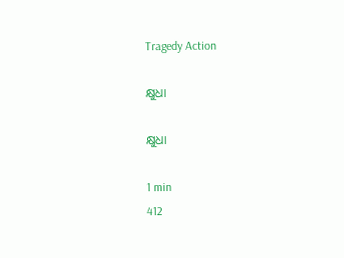Tragedy Action

କ୍ଷୁଧା

କ୍ଷୁଧା

1 min
412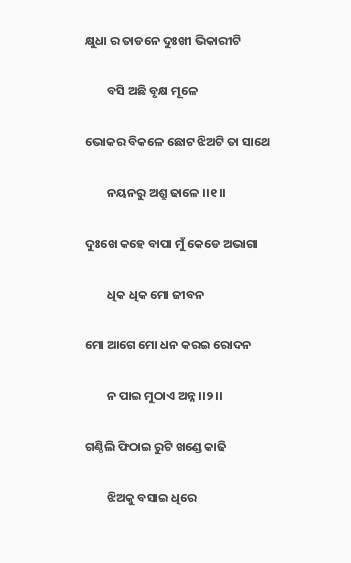କ୍ଷୁଧା ର ତାଡନେ ଦୁଃଖୀ ଭିକାରୀଟି

        ବସି ଅଛି ବୃକ୍ଷ ମୂଳେ

ଭୋକର ବିକଳେ ଛୋଟ ଝିଅଟି ତା ସାଥେ

        ନୟନରୁ ଅଶ୍ରୁ ଢାଳେ ।।୧।।

ଦୁଃଖେ କହେ ବାପା ମୁଁ କେଡେ ଅଭାଗା

        ଧିକ ଧିକ ମୋ ଜୀବନ

ମୋ ଆଗେ ମୋ ଧନ କରଇ ରୋଦନ

        ନ ପାଇ ମୁଠାଏ ଅନ୍ନ ।।୨।।

ଗଣ୍ଠିଲି ଫିଠାଇ ରୁଟି ଖଣ୍ଡେ କାଢି

        ଝିଅକୁ ବସାଇ ଧିରେ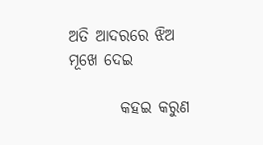ଅତି ଆଦରରେ ଝିଅ ମୂଖେ ଦେଇ

        କହଇ କରୁଣ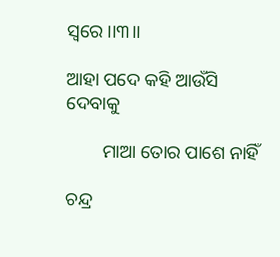ସ୍ବରେ ।।୩।।

ଆହା ପଦେ କହି ଆଉଁସି ଦେବାକୁ

        ମାଆ ତୋର ପାଶେ ନାହିଁ

ଚନ୍ଦ୍ର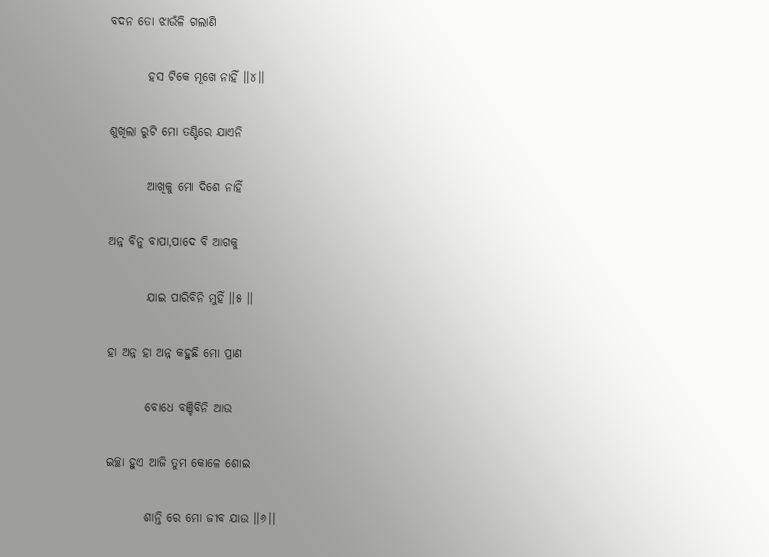ବଦନ ତୋ ଝାଉଁଳି ଗଲାଣି

        ହସ ଟିକେ ମୂଖେ ନାହିଁ ।।୪।।

ଶୁଖିଲା ରୁଟି ମୋ ତଣ୍ଟିରେ ଯାଏନି

        ଆଖିକୁ ମୋ ଦିଶେ ନାହିଁ

ଅନ୍ନ ବିନୁ ବାପା,ପାଦେ ବି ଆଗକୁ

        ଯାଇ ପାରିବିନି ମୁହିଁ ‌‌।।୫ ‌‌।।

ହା ଅନ୍ନ ହା ଅନ୍ନ କହୁଛି ମୋ ପ୍ରାଣ

        ବୋଧେ ବଞ୍ଚିବିନି ଆଉ

ଇଚ୍ଛା ହୁଏ ଆଜି ତୁମ କୋଳେ ଶୋଇ

        ଶାନ୍ତି ରେ ମୋ ଜୀବ ଯାଉ ।।୬।।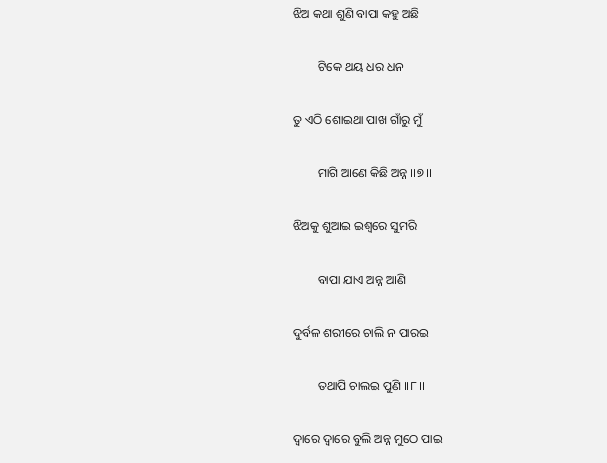ଝିଅ କଥା ଶୁଣି ବାପା କହୁ ଅଛି

        ଟିକେ ଥୟ ଧର ଧନ

ତୁ ଏଠି ଶୋଇଥା ପାଖ ଗାଁରୁ ମୁଁ

        ମାଗି ଆଣେ କିଛି ଅନ୍ନ ।।୭।।

ଝିଅକୁ ଶୁଆଇ ଇଶ୍ଵରେ ସୁମରି

        ବାପା ଯାଏ ଅନ୍ନ ଆଣି

ଦୁର୍ବଳ ଶରୀରେ ଚାଲି ନ ପାରଇ

        ତଥାପି ଚାଲଇ ପୁଣି ।।୮।।

ଦ୍ୱାରେ ଦ୍ବାରେ ବୁଲି ଅନ୍ନ ମୁଠେ ପାଇ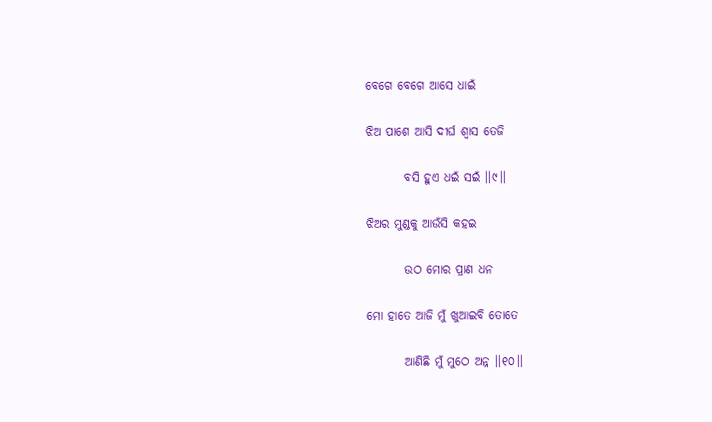ବେଗେ ବେଗେ ଆସେ ଧାଇଁ

ଝିଅ ପାଶେ ଆସି ଦୀର୍ଘ ଶ୍ବାସ ତେଜି

        ବସି ହୁଏ ଧଇଁ ସଇଁ ।।୯।।

ଝିଅର ମୁଣ୍ଡକୁ ଆଉଁସି କହଇ

        ଉଠ ମୋର ପ୍ରାଣ ଧନ

ମୋ ହାତେ ଆଜି ମୁଁ ଖୁଆଇବି‌ ତୋତେ

        ଆଣିଛି ମୁଁ ମୁଠେ ଅନ୍ନ ।।୧୦।।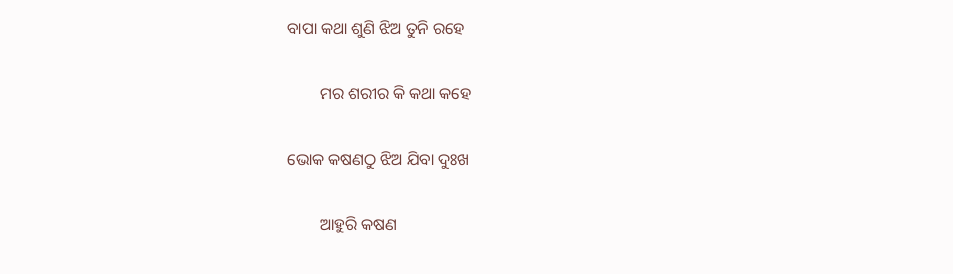ବାପା କଥା ଶୁଣି ଝିଅ ତୁନି ରହେ

        ମର ଶରୀର କି କଥା କହେ

ଭୋକ କଷଣଠୁ ଝିଅ ଯିବା ଦୁଃଖ

        ଆହୁରି କଷଣ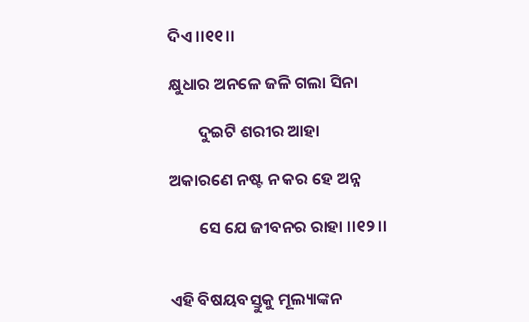ଦିଏ ।।୧୧।।

କ୍ଷୁଧାର ଅନଳେ ଜଳି ଗଲା ସିନା

        ଦୁଇଟି ଶରୀର ଆହା

ଅକାରଣେ ନଷ୍ଟ ନ କର ହେ ଅନ୍ନ

        ସେ ଯେ ଜୀବନର ରାହା ।।୧୨।।


ଏହି ବିଷୟବସ୍ତୁକୁ ମୂଲ୍ୟାଙ୍କନ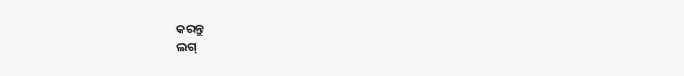କରନ୍ତୁ
ଲଗ୍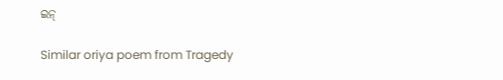ଇନ୍

Similar oriya poem from Tragedy